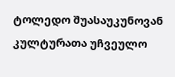ტოლედო შუასაუკუნოვან კულტურათა უჩვეულო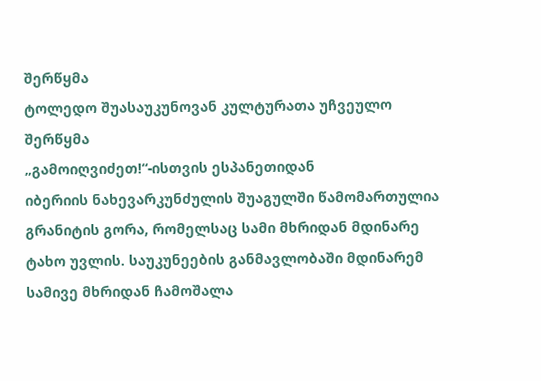შერწყმა
ტოლედო შუასაუკუნოვან კულტურათა უჩვეულო შერწყმა
„გამოიღვიძეთ!“-ისთვის ესპანეთიდან
იბერიის ნახევარკუნძულის შუაგულში წამომართულია გრანიტის გორა, რომელსაც სამი მხრიდან მდინარე ტახო უვლის. საუკუნეების განმავლობაში მდინარემ სამივე მხრიდან ჩამოშალა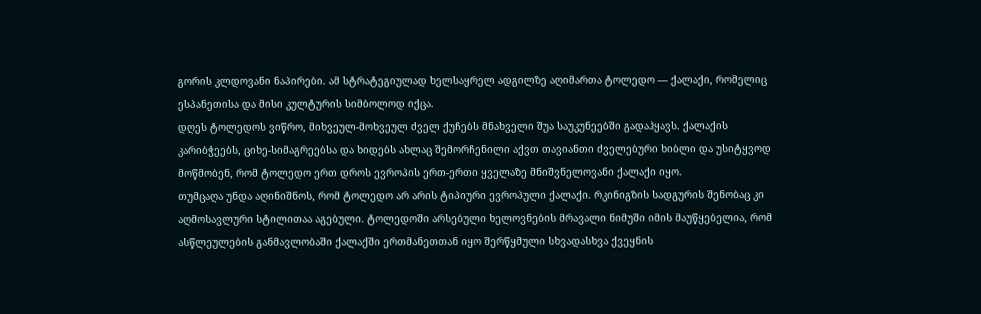გორის კლდოვანი ნაპირები. ამ სტრატეგიულად ხელსაყრელ ადგილზე აღიმართა ტოლედო — ქალაქი, რომელიც ესპანეთისა და მისი კულტურის სიმბოლოდ იქცა.
დღეს ტოლედოს ვიწრო, მიხვეულ-მოხვეულ ძველ ქუჩებს მნახველი შუა საუკუნეებში გადაჰყავს. ქალაქის კარიბჭეებს, ციხე-სიმაგრეებსა და ხიდებს ახლაც შემორჩენილი აქვთ თავიანთი ძველებური ხიბლი და უსიტყვოდ მოწმობენ, რომ ტოლედო ერთ დროს ევროპის ერთ-ერთი ყველაზე მნიშვნელოვანი ქალაქი იყო.
თუმცაღა უნდა აღინიშნოს, რომ ტოლედო არ არის ტიპიური ევროპული ქალაქი. რკინიგზის სადგურის შენობაც კი აღმოსავლური სტილითაა აგებული. ტოლედოში არსებული ხელოვნების მრავალი ნიმუში იმის მაუწყებელია, რომ ასწლეულების განმავლობაში ქალაქში ერთმანეთთან იყო შერწყმული სხვადასხვა ქვეყნის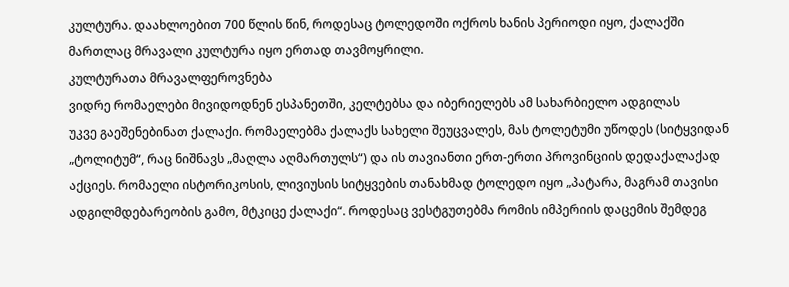კულტურა. დაახლოებით 700 წლის წინ, როდესაც ტოლედოში ოქროს ხანის პერიოდი იყო, ქალაქში მართლაც მრავალი კულტურა იყო ერთად თავმოყრილი.
კულტურათა მრავალფეროვნება
ვიდრე რომაელები მივიდოდნენ ესპანეთში, კელტებსა და იბერიელებს ამ სახარბიელო ადგილას
უკვე გაეშენებინათ ქალაქი. რომაელებმა ქალაქს სახელი შეუცვალეს, მას ტოლეტუმი უწოდეს (სიტყვიდან „ტოლიტუმ“, რაც ნიშნავს „მაღლა აღმართულს“) და ის თავიანთი ერთ-ერთი პროვინციის დედაქალაქად აქციეს. რომაელი ისტორიკოსის, ლივიუსის სიტყვების თანახმად ტოლედო იყო „პატარა, მაგრამ თავისი ადგილმდებარეობის გამო, მტკიცე ქალაქი“. როდესაც ვესტგუთებმა რომის იმპერიის დაცემის შემდეგ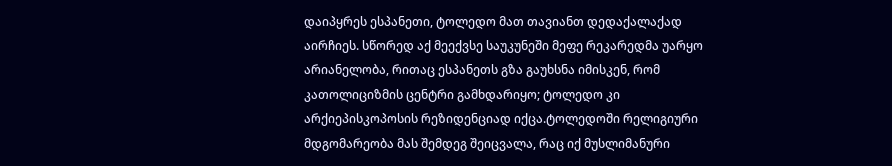დაიპყრეს ესპანეთი, ტოლედო მათ თავიანთ დედაქალაქად აირჩიეს. სწორედ აქ მეექვსე საუკუნეში მეფე რეკარედმა უარყო არიანელობა, რითაც ესპანეთს გზა გაუხსნა იმისკენ, რომ კათოლიციზმის ცენტრი გამხდარიყო; ტოლედო კი არქიეპისკოპოსის რეზიდენციად იქცა.ტოლედოში რელიგიური მდგომარეობა მას შემდეგ შეიცვალა, რაც იქ მუსლიმანური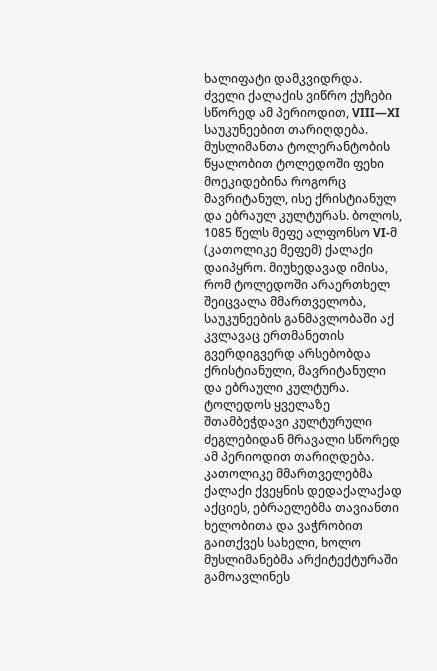ხალიფატი დამკვიდრდა. ძველი ქალაქის ვიწრო ქუჩები სწორედ ამ პერიოდით, VIII—XI საუკუნეებით თარიღდება. მუსლიმანთა ტოლერანტობის წყალობით ტოლედოში ფეხი მოეკიდებინა როგორც მავრიტანულ, ისე ქრისტიანულ და ებრაულ კულტურას. ბოლოს, 1085 წელს მეფე ალფონსო VI-მ (კათოლიკე მეფემ) ქალაქი დაიპყრო. მიუხედავად იმისა, რომ ტოლედოში არაერთხელ შეიცვალა მმართველობა, საუკუნეების განმავლობაში აქ კვლავაც ერთმანეთის გვერდიგვერდ არსებობდა ქრისტიანული, მავრიტანული და ებრაული კულტურა.
ტოლედოს ყველაზე შთამბეჭდავი კულტურული ძეგლებიდან მრავალი სწორედ ამ პერიოდით თარიღდება. კათოლიკე მმართველებმა ქალაქი ქვეყნის დედაქალაქად აქციეს, ებრაელებმა თავიანთი ხელობითა და ვაჭრობით გაითქვეს სახელი, ხოლო მუსლიმანებმა არქიტექტურაში გამოავლინეს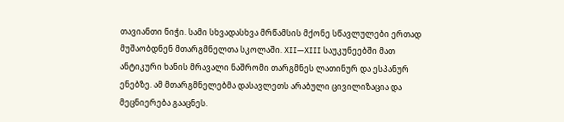თავიანთი ნიჭი. სამი სხვადასხვა მრწამსის მქონე სწავლულები ერთად მუშაობდნენ მთარგმნელთა სკოლაში. XII—XIII საუკუნეებში მათ ანტიკური ხანის მრავალი ნაშრომი თარგმნეს ლათინურ და ესპანურ ენებზე. ამ მთარგმნელებმა დასავლეთს არაბული ცივილიზაცია და მეცნიერება გააცნეს.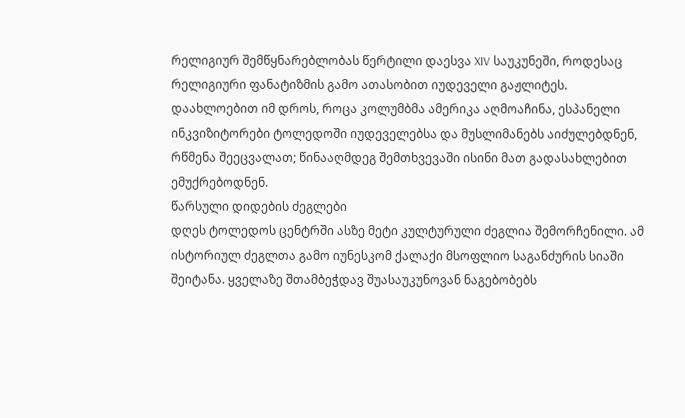რელიგიურ შემწყნარებლობას წერტილი დაესვა XIV საუკუნეში, როდესაც რელიგიური ფანატიზმის გამო ათასობით იუდეველი გაჟლიტეს. დაახლოებით იმ დროს, როცა კოლუმბმა ამერიკა აღმოაჩინა, ესპანელი ინკვიზიტორები ტოლედოში იუდეველებსა და მუსლიმანებს აიძულებდნენ, რწმენა შეეცვალათ; წინააღმდეგ შემთხვევაში ისინი მათ გადასახლებით ემუქრებოდნენ.
წარსული დიდების ძეგლები
დღეს ტოლედოს ცენტრში ასზე მეტი კულტურული ძეგლია შემორჩენილი. ამ ისტორიულ ძეგლთა გამო იუნესკომ ქალაქი მსოფლიო საგანძურის სიაში შეიტანა. ყველაზე შთამბეჭდავ შუასაუკუნოვან ნაგებობებს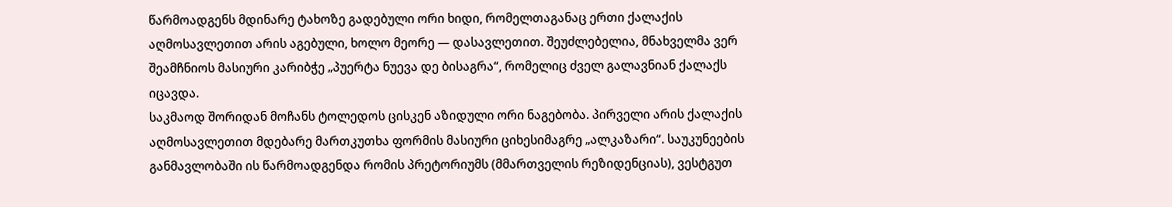წარმოადგენს მდინარე ტახოზე გადებული ორი ხიდი, რომელთაგანაც ერთი ქალაქის აღმოსავლეთით არის აგებული, ხოლო მეორე — დასავლეთით. შეუძლებელია, მნახველმა ვერ შეამჩნიოს მასიური კარიბჭე „პუერტა ნუევა დე ბისაგრა“, რომელიც ძველ გალავნიან ქალაქს იცავდა.
საკმაოდ შორიდან მოჩანს ტოლედოს ცისკენ აზიდული ორი ნაგებობა. პირველი არის ქალაქის აღმოსავლეთით მდებარე მართკუთხა ფორმის მასიური ციხესიმაგრე „ალკაზარი“. საუკუნეების განმავლობაში ის წარმოადგენდა რომის პრეტორიუმს (მმართველის რეზიდენციას), ვესტგუთ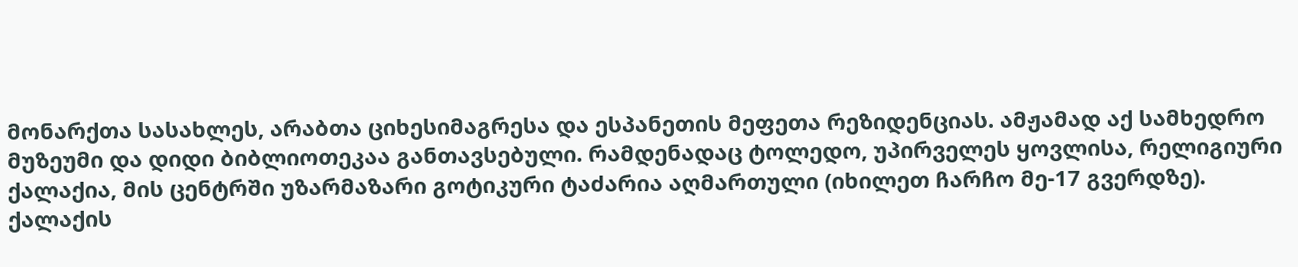მონარქთა სასახლეს, არაბთა ციხესიმაგრესა და ესპანეთის მეფეთა რეზიდენციას. ამჟამად აქ სამხედრო მუზეუმი და დიდი ბიბლიოთეკაა განთავსებული. რამდენადაც ტოლედო, უპირველეს ყოვლისა, რელიგიური ქალაქია, მის ცენტრში უზარმაზარი გოტიკური ტაძარია აღმართული (იხილეთ ჩარჩო მე-17 გვერდზე).
ქალაქის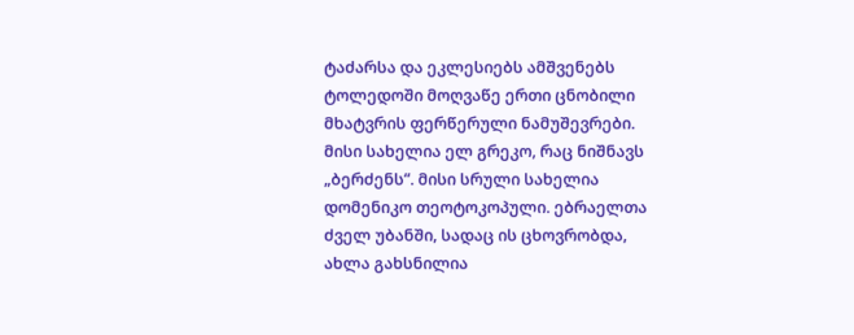ტაძარსა და ეკლესიებს ამშვენებს ტოლედოში მოღვაწე ერთი ცნობილი მხატვრის ფერწერული ნამუშევრები. მისი სახელია ელ გრეკო, რაც ნიშნავს „ბერძენს“. მისი სრული სახელია დომენიკო თეოტოკოპული. ებრაელთა ძველ უბანში, სადაც ის ცხოვრობდა, ახლა გახსნილია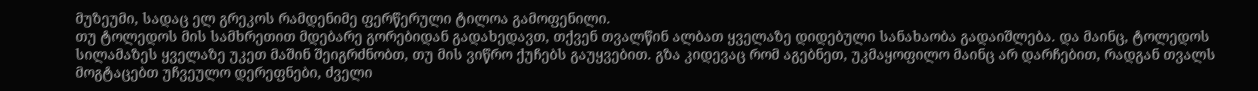მუზეუმი, სადაც ელ გრეკოს რამდენიმე ფერწერული ტილოა გამოფენილი.
თუ ტოლედოს მის სამხრეთით მდებარე გორებიდან გადახედავთ, თქვენ თვალწინ ალბათ ყველაზე დიდებული სანახაობა გადაიშლება. და მაინც, ტოლედოს სილამაზეს ყველაზე უკეთ მაშინ შეიგრძნობთ, თუ მის ვიწრო ქუჩებს გაუყვებით. გზა კიდევაც რომ აგებნეთ, უკმაყოფილო მაინც არ დარჩებით, რადგან თვალს მოგტაცებთ უჩვეულო დერეფნები, ძველი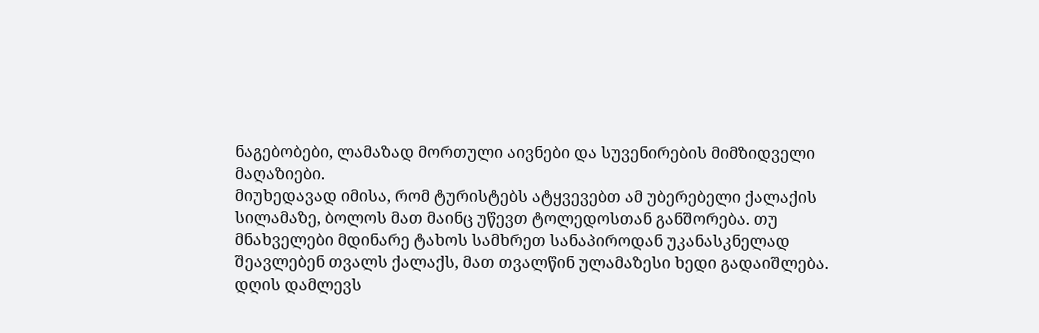ნაგებობები, ლამაზად მორთული აივნები და სუვენირების მიმზიდველი მაღაზიები.
მიუხედავად იმისა, რომ ტურისტებს ატყვევებთ ამ უბერებელი ქალაქის სილამაზე, ბოლოს მათ მაინც უწევთ ტოლედოსთან განშორება. თუ მნახველები მდინარე ტახოს სამხრეთ სანაპიროდან უკანასკნელად შეავლებენ თვალს ქალაქს, მათ თვალწინ ულამაზესი ხედი გადაიშლება. დღის დამლევს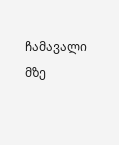ჩამავალი მზე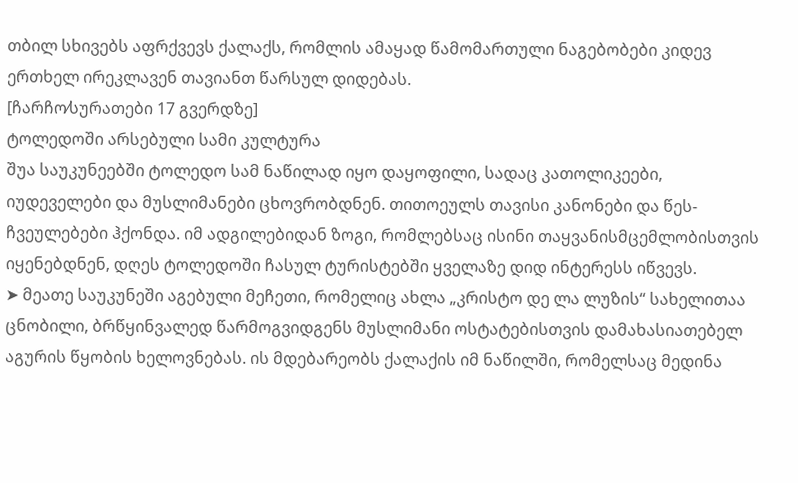თბილ სხივებს აფრქვევს ქალაქს, რომლის ამაყად წამომართული ნაგებობები კიდევ ერთხელ ირეკლავენ თავიანთ წარსულ დიდებას.
[ჩარჩო⁄სურათები 17 გვერდზე]
ტოლედოში არსებული სამი კულტურა
შუა საუკუნეებში ტოლედო სამ ნაწილად იყო დაყოფილი, სადაც კათოლიკეები, იუდეველები და მუსლიმანები ცხოვრობდნენ. თითოეულს თავისი კანონები და წეს-ჩვეულებები ჰქონდა. იმ ადგილებიდან ზოგი, რომლებსაც ისინი თაყვანისმცემლობისთვის იყენებდნენ, დღეს ტოლედოში ჩასულ ტურისტებში ყველაზე დიდ ინტერესს იწვევს.
➤ მეათე საუკუნეში აგებული მეჩეთი, რომელიც ახლა „კრისტო დე ლა ლუზის“ სახელითაა ცნობილი, ბრწყინვალედ წარმოგვიდგენს მუსლიმანი ოსტატებისთვის დამახასიათებელ აგურის წყობის ხელოვნებას. ის მდებარეობს ქალაქის იმ ნაწილში, რომელსაც მედინა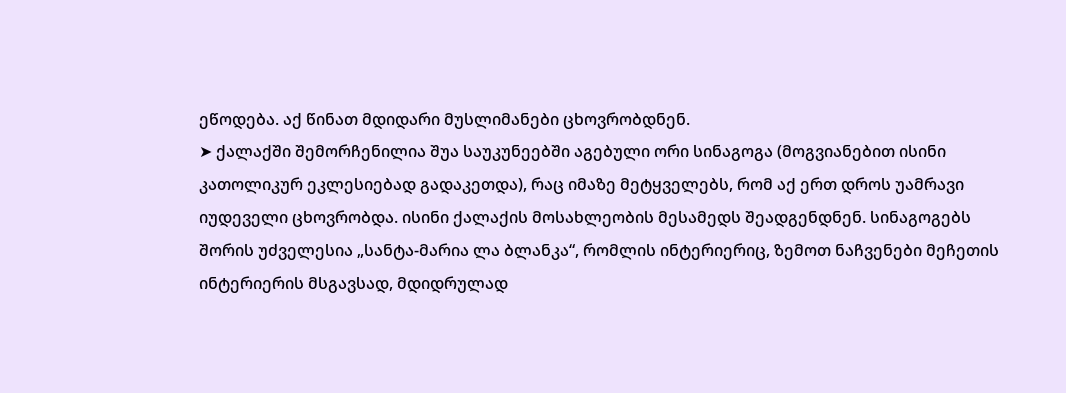ეწოდება. აქ წინათ მდიდარი მუსლიმანები ცხოვრობდნენ.
➤ ქალაქში შემორჩენილია შუა საუკუნეებში აგებული ორი სინაგოგა (მოგვიანებით ისინი კათოლიკურ ეკლესიებად გადაკეთდა), რაც იმაზე მეტყველებს, რომ აქ ერთ დროს უამრავი იუდეველი ცხოვრობდა. ისინი ქალაქის მოსახლეობის მესამედს შეადგენდნენ. სინაგოგებს შორის უძველესია „სანტა-მარია ლა ბლანკა“, რომლის ინტერიერიც, ზემოთ ნაჩვენები მეჩეთის ინტერიერის მსგავსად, მდიდრულად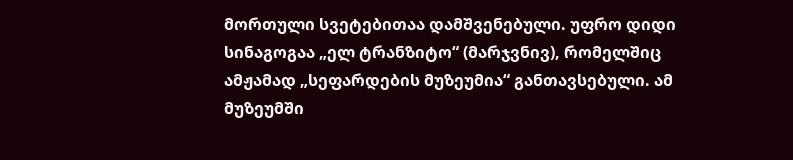მორთული სვეტებითაა დამშვენებული. უფრო დიდი სინაგოგაა „ელ ტრანზიტო“ (მარჯვნივ), რომელშიც ამჟამად „სეფარდების მუზეუმია“ განთავსებული. ამ მუზეუმში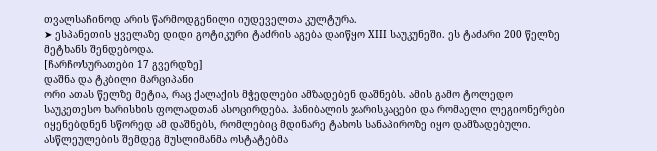თვალსაჩინოდ არის წარმოდგენილი იუდეველთა კულტურა.
➤ ესპანეთის ყველაზე დიდი გოტიკური ტაძრის აგება დაიწყო XIII საუკუნეში. ეს ტაძარი 200 წელზე მეტხანს შენდებოდა.
[ჩარჩო⁄სურათები 17 გვერდზე]
დაშნა და ტკბილი მარციპანი
ორი ათას წელზე მეტია, რაც ქალაქის მჭედლები ამზადებენ დაშნებს. ამის გამო ტოლედო საუკეთესო ხარისხის ფოლადთან ასოცირდება. ჰანიბალის ჯარისკაცები და რომაელი ლეგიონერები იყენებდნენ სწორედ ამ დაშნებს, რომლებიც მდინარე ტახოს სანაპიროზე იყო დამზადებული. ასწლეულების შემდეგ მუსლიმანმა ოსტატებმა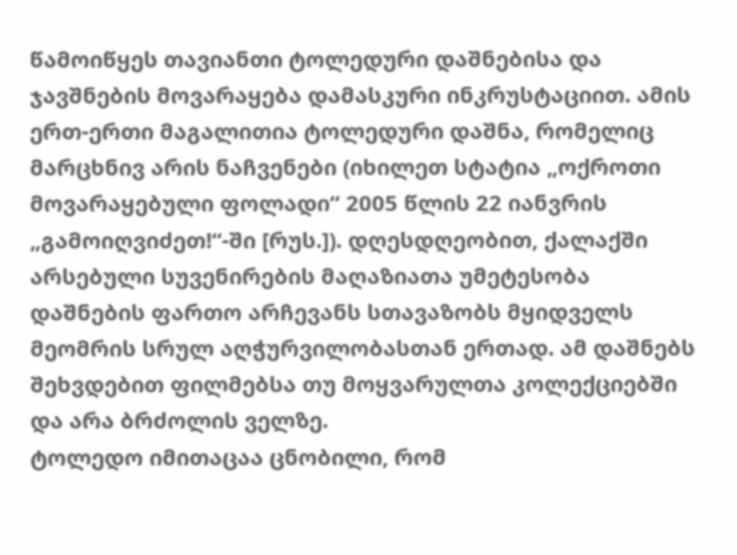წამოიწყეს თავიანთი ტოლედური დაშნებისა და ჯავშნების მოვარაყება დამასკური ინკრუსტაციით. ამის ერთ-ერთი მაგალითია ტოლედური დაშნა, რომელიც მარცხნივ არის ნაჩვენები (იხილეთ სტატია „ოქროთი მოვარაყებული ფოლადი“ 2005 წლის 22 იანვრის „გამოიღვიძეთ!“-ში [რუს.]). დღესდღეობით, ქალაქში არსებული სუვენირების მაღაზიათა უმეტესობა დაშნების ფართო არჩევანს სთავაზობს მყიდველს მეომრის სრულ აღჭურვილობასთან ერთად. ამ დაშნებს შეხვდებით ფილმებსა თუ მოყვარულთა კოლექციებში და არა ბრძოლის ველზე.
ტოლედო იმითაცაა ცნობილი, რომ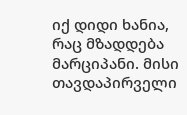იქ დიდი ხანია, რაც მზადდება მარციპანი. მისი თავდაპირველი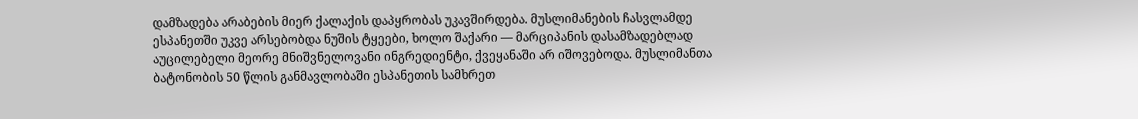დამზადება არაბების მიერ ქალაქის დაპყრობას უკავშირდება. მუსლიმანების ჩასვლამდე ესპანეთში უკვე არსებობდა ნუშის ტყეები, ხოლო შაქარი — მარციპანის დასამზადებლად აუცილებელი მეორე მნიშვნელოვანი ინგრედიენტი, ქვეყანაში არ იშოვებოდა. მუსლიმანთა ბატონობის 50 წლის განმავლობაში ესპანეთის სამხრეთ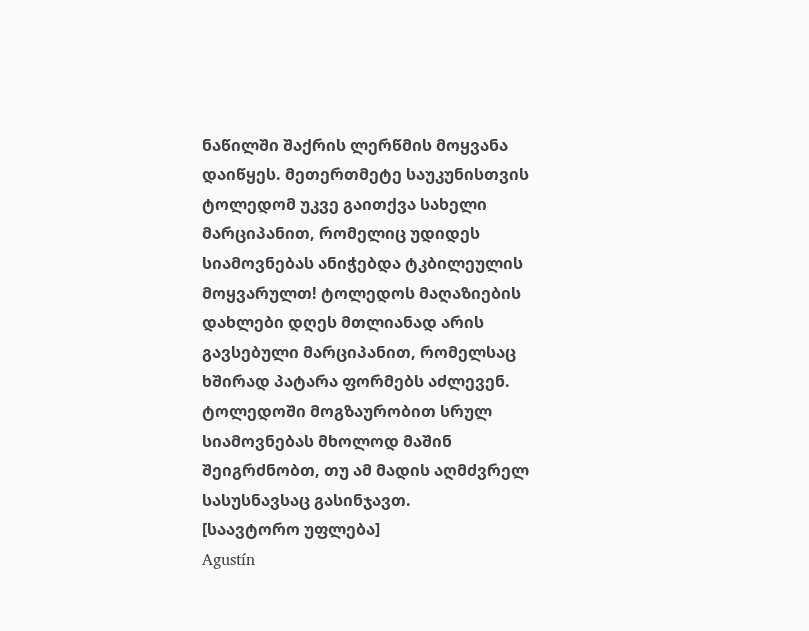ნაწილში შაქრის ლერწმის მოყვანა დაიწყეს. მეთერთმეტე საუკუნისთვის ტოლედომ უკვე გაითქვა სახელი მარციპანით, რომელიც უდიდეს სიამოვნებას ანიჭებდა ტკბილეულის მოყვარულთ! ტოლედოს მაღაზიების დახლები დღეს მთლიანად არის გავსებული მარციპანით, რომელსაც ხშირად პატარა ფორმებს აძლევენ. ტოლედოში მოგზაურობით სრულ სიამოვნებას მხოლოდ მაშინ შეიგრძნობთ, თუ ამ მადის აღმძვრელ სასუსნავსაც გასინჯავთ.
[საავტორო უფლება]
Agustín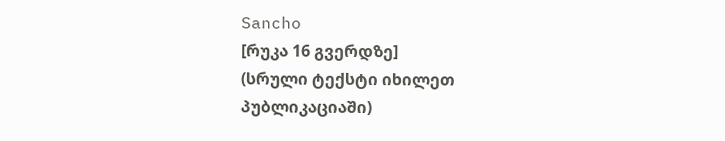Sancho
[რუკა 16 გვერდზე]
(სრული ტექსტი იხილეთ პუბლიკაციაში)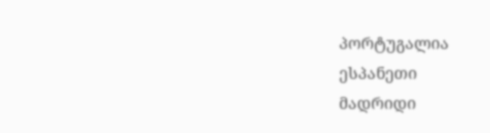პორტუგალია
ესპანეთი
მადრიდი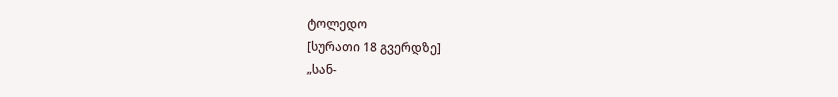ტოლედო
[სურათი 18 გვერდზე]
„სან-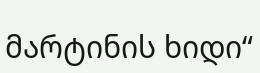მარტინის ხიდი“